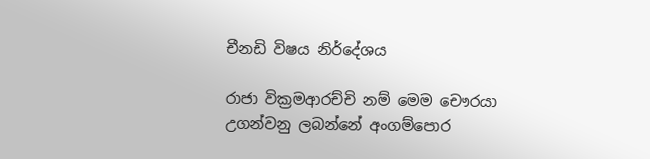චීනඩි විෂය නිර්දේශය

රාජා වික්‍රමආරච්චි නම් මෙම චෞරයා උගන්වනු ලබන්නේ අංගම්පොර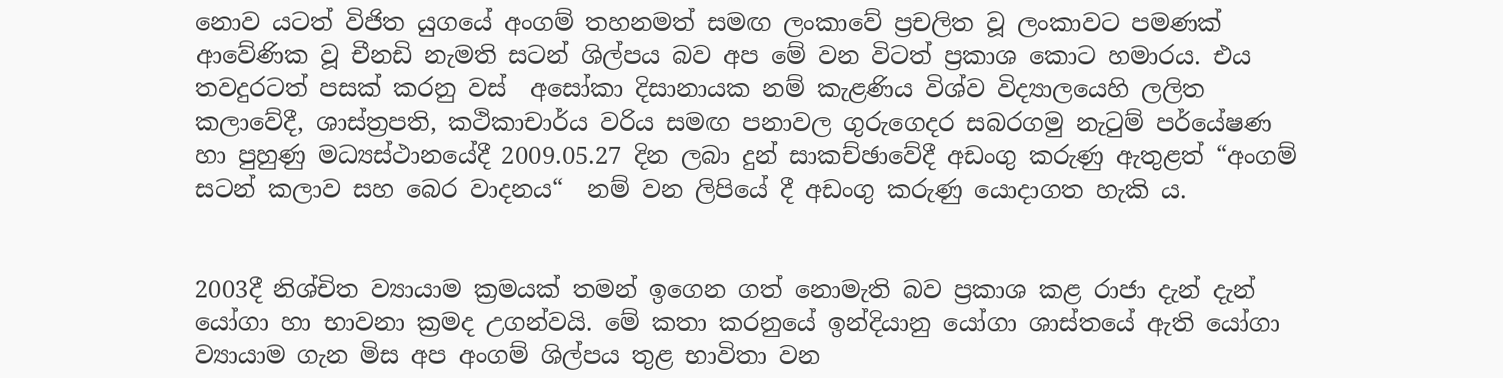නොව යටත් විජිත යුගයේ අංගම් තහනමත් සමඟ ලංකාවේ ප්‍රචලිත වූ ලංකාවට පමණක් ආවේණික වූ චීනඩි නැමති සටන් ශිල්පය බව අප මේ වන විටත් ප්‍රකාශ කොට හමාරය. එය තවදුරටත් පසක් කරනු වස්  අසෝකා දිසානායක නම් කැළණිය විශ්ව විද්‍යාලයෙහි ලලිත කලාවේදී, ශාස්ත්‍රපති, කථිකාචාර්ය වරිය සමඟ පනාවල ගුරුගෙදර සබරගමු නැටුම් පර්යේෂණ හා පුහුණු මධ්‍යස්ථානයේදී 2009.05.27 දින ලබා දුන් සාකච්ඡාවේදී අඩංගු කරුණු ඇතුළත් “අංගම් සටන් කලාව සහ බෙර වාදනය“  නම් වන ලිපියේ දී අඩංගු කරුණු යොදාගත හැකි ය.


2003දී නිශ්චිත ව්‍යායාම ක්‍රමයක් තමන් ඉගෙන ගත් නොමැති බව ප්‍රකාශ කළ රාජා දැන් දැන් යෝගා හා භාවනා ක්‍රමද උගන්වයි. මේ කතා කරනුයේ ඉන්දියානු යෝගා ශාස්තයේ ඇති යෝගා ව්‍යායාම ගැන මිස අප අංගම් ශිල්පය තුළ භාවිතා වන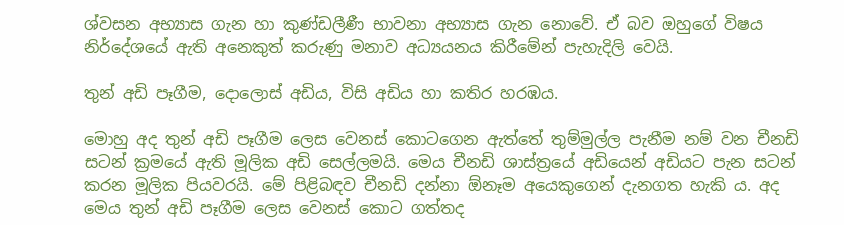ශ්වසන අභ්‍යාස ගැන හා කුණ්ඩලීණී භාවනා අභ්‍යාස ගැන නොවේ. ඒ බව ඔහුගේ විෂය නිර්දේශයේ ඇති අනෙකුත් කරුණු මනාව අධ්‍යයනය කිරීමේන් පැහැදිලි වෙයි.

තුන් අඩි පෑගීම, දොලොස් අඩිය, විසි අඩිය හා කතිර හරඹය.

මොහු අද තුන් අඩි පෑගීම ලෙස වෙනස් කොටගෙන ඇත්තේ තුම්මුල්ල පැනීම නම් වන චීනඩි සටන් ක්‍රමයේ ඇති මූලික අඩි සෙල්ලමයි. මෙය චීනඩි ශාස්ත්‍රයේ අඩියෙන් අඩියට පැන සටන් කරන මූලික පියවරයි. මේ පිළිබඳව චීනඩි දන්නා ඕනෑම අයෙකුගෙන් දැනගත හැකි ය. අද මෙය තුන් අඩි පෑගීම ලෙස වෙනස් කොට ගත්තද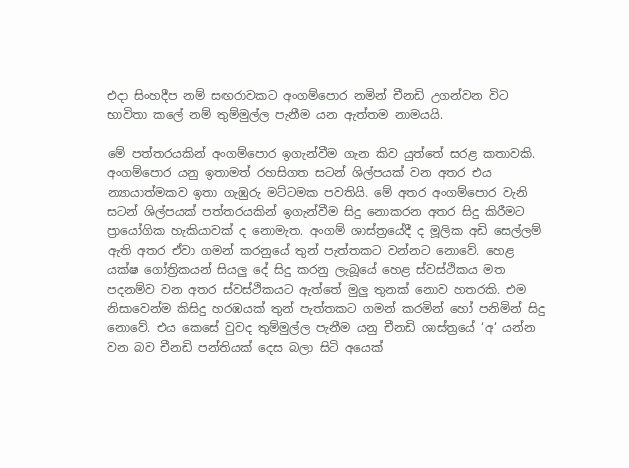එදා සිංහදීප නම් සඟරාවකට අංගම්පොර නමින් චීනඩි උගන්වන විට භාවිතා කලේ නම් තුම්මුල්ල පැනීම යන ඇත්තම නාමයයි.

මේ පත්තරයකින් අංගම්පොර ඉගැන්වීම ගැන කිව යුත්තේ සරළ කතාවකි. අංගම්පොර යනු ඉතාමත් රහසිගත සටන් ශිල්පයක් වන අතර එය න්‍යායාත්මකව ඉතා ගැඹුරු මට්ටමක පවතියි. මේ අතර අංගම්පොර වැනි සටන් ශිල්පයක් පත්තරයකින් ඉගැන්වීම සිදු නොකරන අතර සිදු කිරීමට ප්‍රායෝගික හැකියාවක් ද නොමැත. අංගම් ශාස්ත්‍රයේදී ද මූලික අඩි සෙල්ලම් ඇති අතර ඒවා ගමන් කරනුයේ තුන් පැත්තකට වන්නට නොවේ. හෙළ යක්ෂ ගෝත්‍රිකයන් සියලු දේ සිදු කරනු ලැබූයේ හෙළ ස්වස්ථිකය මත පදනම්ව වන අතර ස්වස්ථිකයට ඇත්තේ මුලු තුනක් නොව හතරකි. එම නිසාවෙන්ම කිසිදු හරඹයක් තුන් පැත්තකට ගමන් කරමින් හෝ පනිමින් සිදු නොවේ. එය කෙසේ වුවද තුම්මුල්ල පැනීම යනු චීනඩි ශාස්ත්‍රයේ ‘අ‘ යන්න වන බව චීනඩි පන්තියක් දෙස බලා සිටි අයෙක්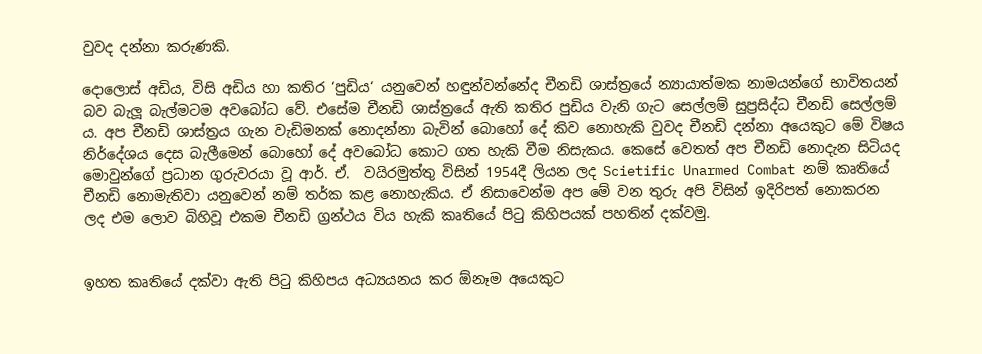වුවද දන්නා කරුණකි.

දොලොස් අඩිය, විසි අඩිය හා කතිර ‘පුඩිය‘ යනුවෙන් හඳුන්වන්නේද චීනඩි ශාස්ත්‍රයේ න්‍යායාත්මක නාමයන්ගේ භාවිතයන් බව බැලූ බැල්මටම අවබෝධ වේ. එසේම චීනඩි ශාස්ත්‍රයේ ඇති කතිර පුඩිය වැනි ගැට සෙල්ලම් සුප්‍රසිද්ධ චීනඩි සෙල්ලම් ය. අප චීනඩි ශාස්ත්‍රය ගැන වැඩිමනක් නොදන්නා බැවින් බොහෝ දේ කිව නොහැකි වුවද චීනඩි දන්නා අයෙකුට මේ විෂය නිර්දේශය දෙස බැලීමෙන් බොහෝ දේ අවබෝධ කොට ගත හැකි වීම නිසැකය. කෙසේ වෙතත් අප චීනඩි නොදැන සිටියද මොවුන්ගේ ප්‍රධාන ගුරුවරයා වූ ආර්. ඒ.  වයිරමුත්තු විසින් 1954දී ලියන ලද Scietific Unarmed Combat නම් කෘතියේ චීනඩි නොමැතිවා යනුවෙන් නම් තර්ක කළ නොහැකිය. ඒ නිසාවෙන්ම අප මේ වන තුරු අපි විසින් ඉදිරිපත් නොකරන ලද එම ලොව බිහිවූ එකම චීනඩි ග්‍රන්ථය විය හැකි කෘතියේ පිටු කිහිපයක් පහතින් දක්වමු.


ඉහත කෘතියේ දක්වා ඇති පිටු කිහිපය අධ්‍යයනය කර ඕනෑම අයෙකුට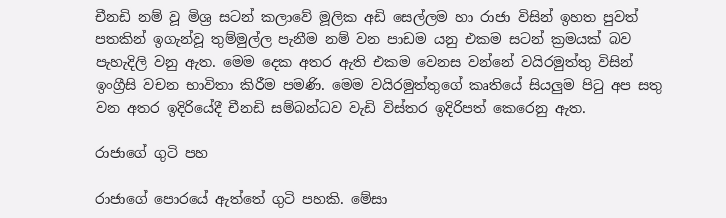චීනඩි නම් වූ මිශ්‍ර සටන් කලාවේ මූලික අඩි සෙල්ලම හා රාජා විසින් ඉහත පුවත් පතකින් ඉගැන්වූ තුම්මුල්ල පැනීම නම් වන පාඩම යනු එකම සටන් ක්‍රමයක් බව පැහැදිලි වනු ඇත. මෙම දෙක අතර ඇති එකම වෙනස වන්නේ වයිරමුත්තු විසින් ඉංග්‍රීසි වචන භාවිතා කිරීම පමණි. මෙම වයිරමුත්තුගේ කෘතියේ සියලුම පිටු අප සතු වන අතර ඉදිරියේදී චීනඩි සම්බන්ධව වැඩි විස්තර ඉදිරිපත් කෙරෙනු ඇත.

රාජාගේ ගුටි පහ

රාජාගේ පොරයේ ඇත්තේ ගුටි පහකි. මේසා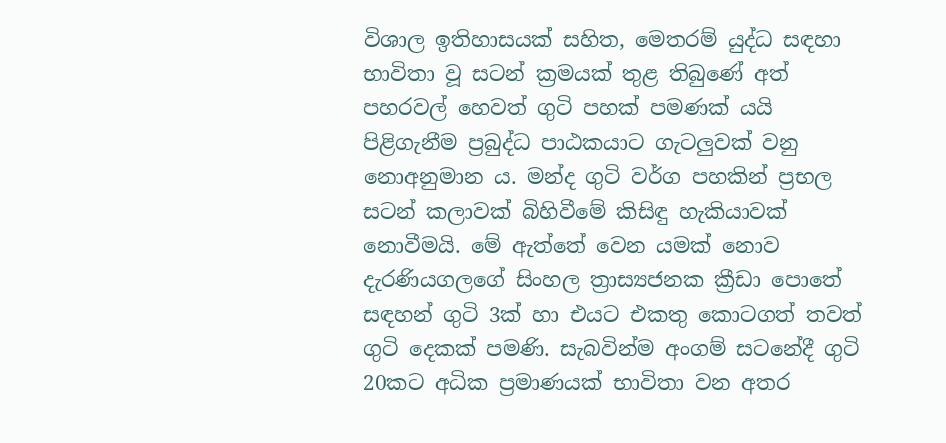විශාල ඉතිහාසයක් සහිත, මෙතරම් යුද්ධ සඳහා භාවිතා වූ සටන් ක්‍රමයක් තුළ තිබුණේ අත් පහරවල් හෙවත් ගුටි පහක් පමණක් යයි පිළිගැනීම ප්‍රබුද්ධ පාඨකයාට ගැටලුවක් වනු නොඅනුමාන ය. මන්ද ගුටි වර්ග පහකින් ප්‍රභල සටන් කලාවක් බිහිවීමේ කිසිඳු හැකියාවක් නොවීමයි. මේ ඇත්තේ වෙන යමක් නොව දැරණියගලගේ සිංහල ත්‍රාස්‍යජනක ක්‍රීඩා පොතේ සඳහන් ගුටි 3ක් හා එයට එකතු කොටගත් තවත් ගුටි දෙකක් පමණි. සැබවින්ම අංගම් සටනේදී ගුටි 20කට අධික ප්‍රමාණයක් භාවිතා වන අතර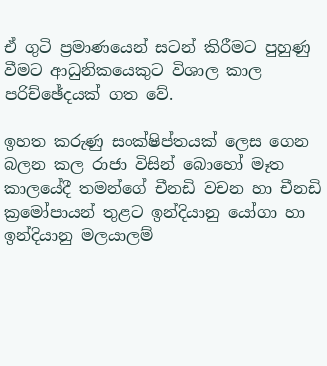ඒ ගුටි ප්‍රමාණයෙන් සටන් කිරීමට පුහුණු වීමට ආධුනිකයෙකුට විශාල කාල පරිච්ඡේදයක් ගත වේ.

ඉහත කරුණු සංක්ෂිප්තයක් ලෙස ගෙන බලන කල රාජා විසින් බොහෝ මෑත කාලයේදී තමන්ගේ චීනඩි වචන හා චීනඩි ක්‍රමෝපායන් තුළට ඉන්දියානු යෝගා හා ඉන්දියානු මලයාලම්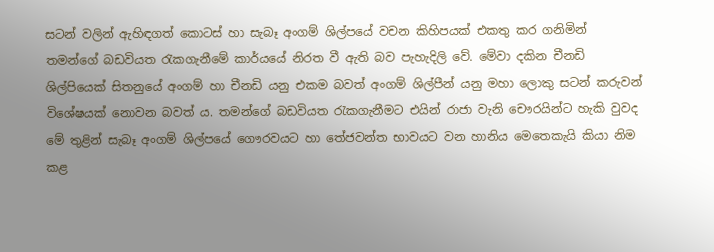සටන් වලින් ඇහිඳගත් කොටස් හා සැබෑ අංගම් ශිල්පයේ වචන කිහිපයක් එකතු කර ගනිමින් තමන්ගේ බඩවියත රැකගැනීමේ කාර්යයේ නිරත වී ඇති බව පැහැදිලි වේ. මේවා දකින චීනඩි ශිල්පියෙක් සිතනුයේ අංගම් හා චීනඩි යනු එකම බවත් අංගම් ශිල්පීන් යනු මහා ලොකු සටන් කරුවන් විශේෂයක් නොවන බවත් ය. තමන්ගේ බඩවියත රැකගැනීමට එයින් රාජා වැනි චෞරයින්ට හැකි වුවද මේ තුළින් සැබෑ අංගම් ශිල්පයේ ගෞරවයට හා තේජවන්ත භාවයට වන හානිය මෙතෙකැයි කියා නිම කළ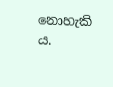නොහැකි ය.